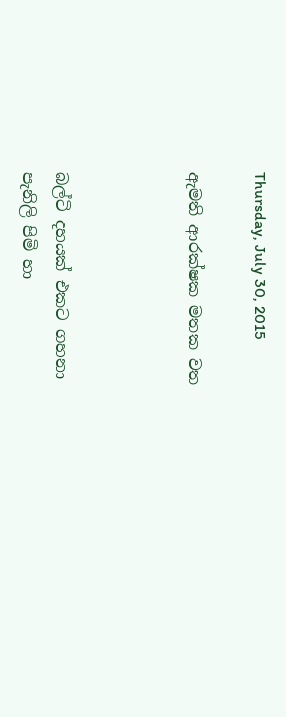Thursday, July 30, 2015

ඇමති ආරක්ෂක මතක වත



බල්ටි දහයක් එකට ගහනා
පැනිලි පිමි හා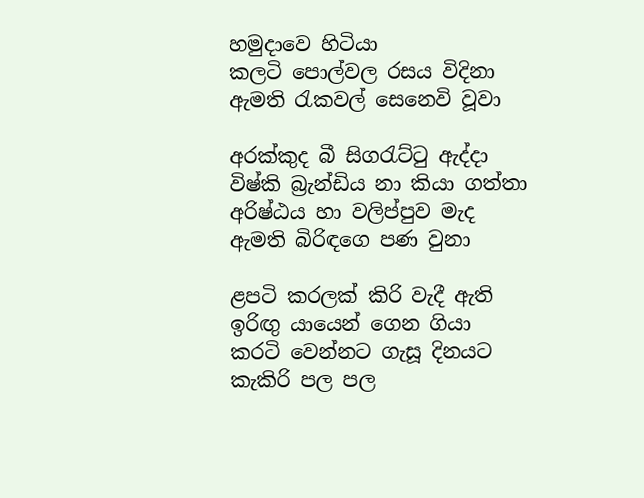හමුදාවෙ හිටියා
කලටි පොල්වල රසය විදිනා
ඇමති රැකවල් සෙනෙවි වූවා

අරක්කුද බී සිගරැට්ටු ඇද්දා
විෂ්කි බ්‍රැන්ඩිය නා කියා ගත්තා
අරිෂ්ඨය හා වලිප්පුව මැද
ඇමති බිරිඳගෙ පණ වුනා

ළපටි කරලක් කිරි වැදී ඇති
ඉරිඟු යායෙන් ගෙන ගියා
කරටි වෙන්නට ගැසූ දිනයට
කැකිරි පල පල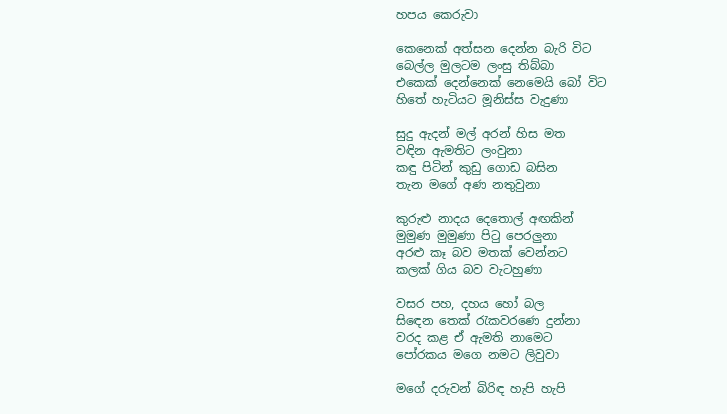හපය කෙරුවා

කෙනෙක් අත්සන දෙන්න බැරි විට
බෙල්ල මුලටම ලංසු තිබ්බා
එකෙක් දෙන්නෙක් නෙමෙයි බෝ විට
හිතේ හැටියට මූනිස්ස වැදුණා

සුදු ඇදන් මල් අරන් හිස මත
වඳින ඇමතිට ලංවුනා
කඳු පිටින් කුඩු ගොඩ බසින
තැන මගේ අණ නතුවුනා

කුරුළු නාදය දෙතොල් අඟකින්
මුමුණ මුමුණා පිටු පෙරලුනා
අරළු කෑ බව මතක් වෙන්නට
කලක් ගිය බව වැටහුණා

වසර පහ, දහය හෝ බල
සිඳෙන තෙක් රැකවරණෙ දුන්නා
වරද කළ ඒ ඇමති නාමෙට
පෝරකය මගෙ නමට ලිවුවා

මගේ දරුවන් බිරිඳ හැපි හැපි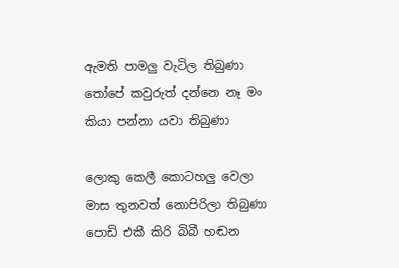ඇමති පාමලු වැටිල තිබුණා
තෝපේ කවුරුත් දන්නෙ නෑ මං
කියා පන්නා යවා තිබුණා

ලොකු කෙලී කොටහලු වෙලා
මාස තුනවත් නොපිරිලා තිබුණා
පොඩි එකී කිරි බිබී හඬන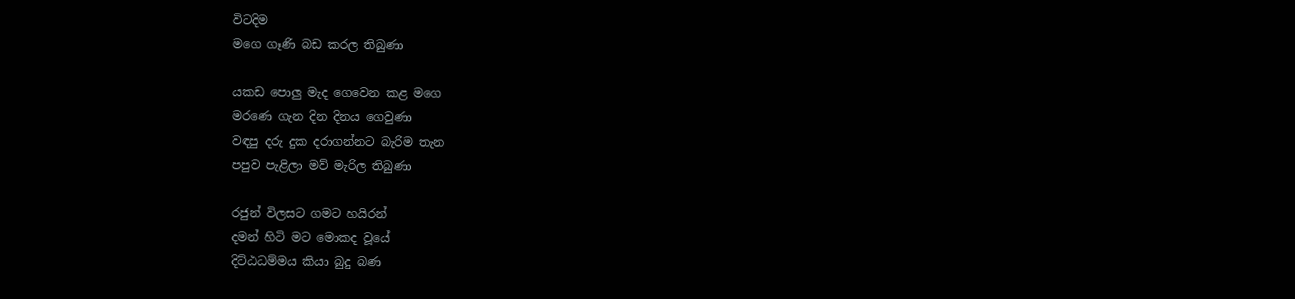විටදිම
මගෙ ගෑණි බඩ කරල තිබුණා

යකඩ පොලු මැද ගෙවෙන කළ මගෙ
මරණෙ ගැන දින දිනය ගෙවුණා
වඳපු දරු දුක දරාගන්නට බැරිම තැන
පපුව පැළිලා මව් මැරිල තිබුණා

රජුන් විලසට ගමට හයිරන්
දමන් හිටි මට මොකද වූයේ
දිට්ඨධම්මය කියා බුදු බණ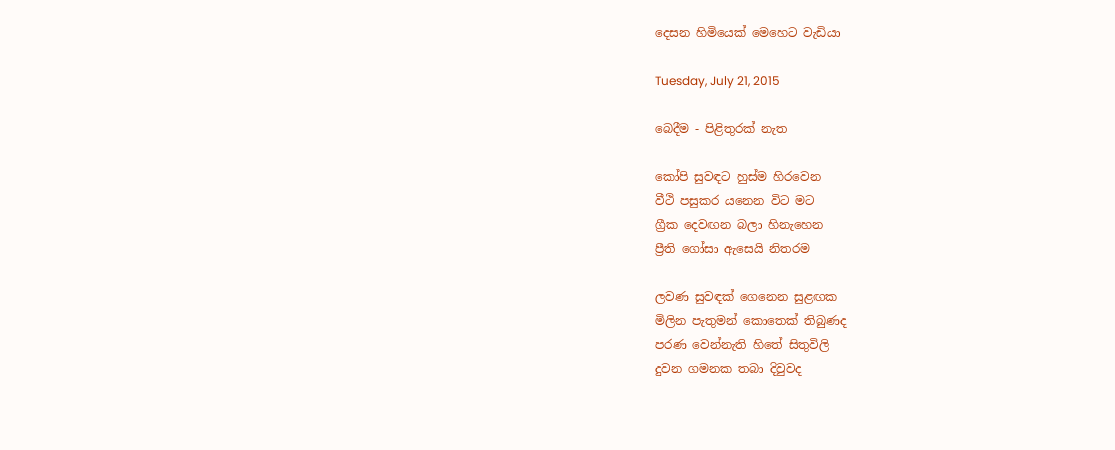දෙසන හිමියෙක් මෙහෙට වැඩියා

Tuesday, July 21, 2015

බෙදීම - පිළිතුරක් නැත

කෝපි සුවඳට හුස්ම හිරවෙන
වීථි පසුකර යනෙන විට මට
ග්‍රීක දෙවඟන බලා හිනැහෙන
ප්‍රීති ගෝසා ඇසෙයි නිතරම

ලවණ සුවඳක් ගෙනෙන සුළඟක
මිලින පැතුමන් කොතෙක් තිබුණද
පරණ වෙන්නැති හිතේ සිතුවිලි
දුවන ගමනක තබා දිවුවද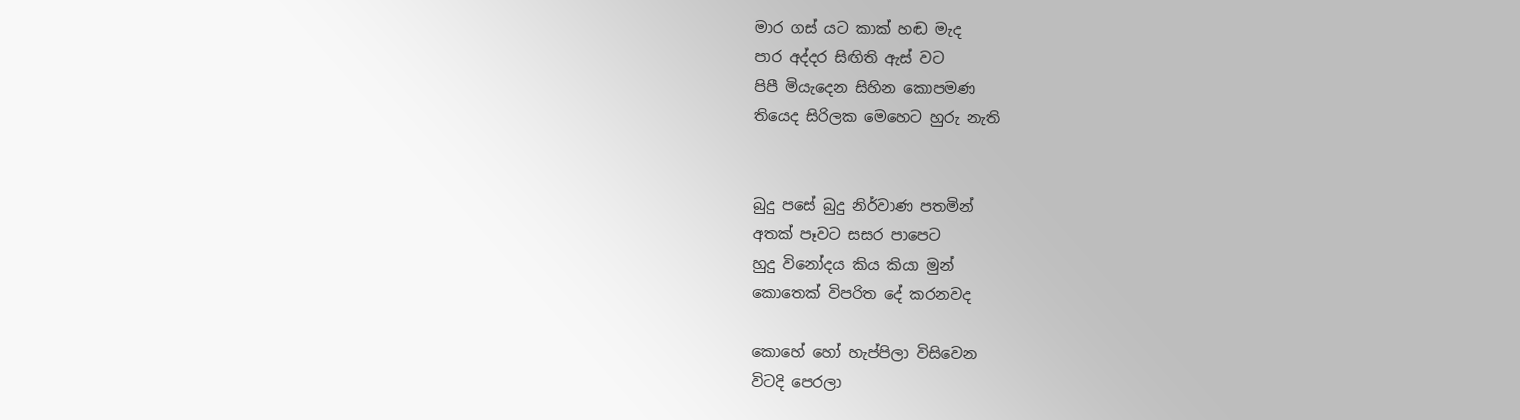මාර ගස් යට කාක් හඬ මැද
පාර අද්දර සිඟිති ඇස් වට
පිපී මියැදෙන සිහින කොපමණ
තියෙද සිරිලක මෙහෙට හුරු නැති


බුදු පසේ බුදු නිර්වාණ පතමින්
අතක් පෑවට සසර පාපෙට
හුදු විනෝදය කිය කියා මුන්
කොතෙක් විපරිත දේ කරනවද

කොහේ හෝ හැප්පිලා විසිවෙන
විටදි පෙරලා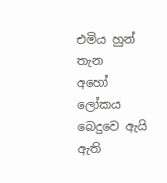එමිය හුන් තැන
අහෝ ලෝකය බෙදුවෙ ඇයි
ඇති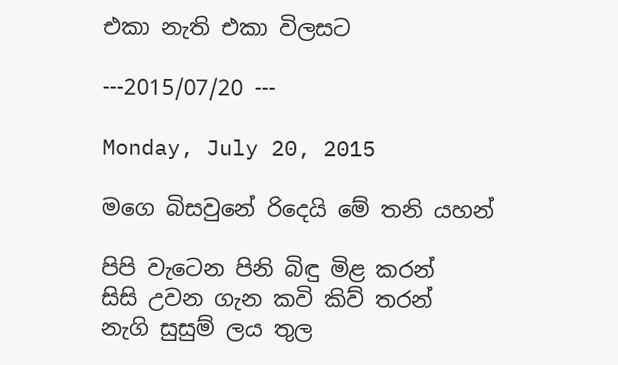එකා නැති එකා විලසට

---2015/07/20 ---

Monday, July 20, 2015

මගෙ බිසවුනේ රිදෙයි මේ තනි යහන්

පිපි වැටෙන පිනි බිඳු මිළ කරන්
සිසි උවන ගැන කවි කිව් තරන්
නැගි සුසුම් ලය තුල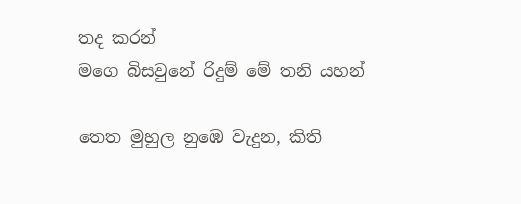තද කරන්
මගෙ බිසවුනේ රිදුම් මේ තනි යහන්

තෙත මුහුල නුඹෙ වැදුන, කිති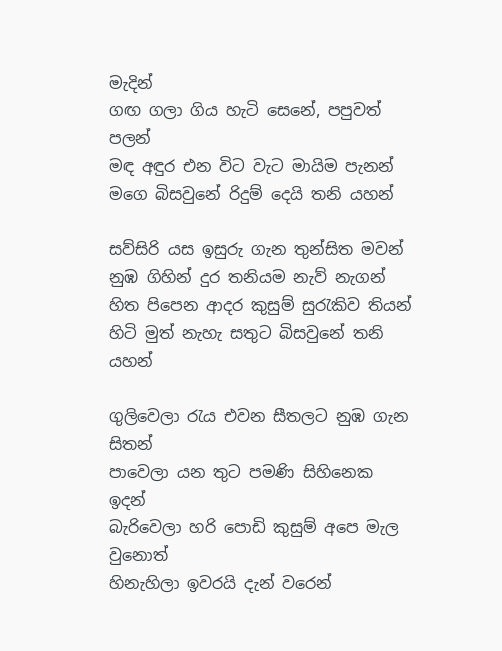මැදින්
ගඟ ගලා ගිය හැටි සෙනේ, පපුවත් පලන්
මඳ අඳුර එන විට වැට මායිම පැනන්
මගෙ බිසවුනේ රිදුම් දෙයි තනි යහන්

සව්සිරි යස ඉසුරු ගැන තුන්සිත මවන්
නුඹ ගිහින් දුර තනියම නැව් නැගන්
හිත පිපෙන ආදර කුසුම් සුරැකිව තියන්
හිටි මුත් නැහැ සතුට බිසවුනේ තනි යහන්

ගුලිවෙලා රැය එවන සීතලට නුඹ ගැන සිතන්
පාවෙලා යන තුට පමණි සිහිනෙක ඉදන්
බැරිවෙලා හරි පොඩි කුසුම් අපෙ මැල වුනොත්
හිනැහිලා ඉවරයි දැන් වරෙන්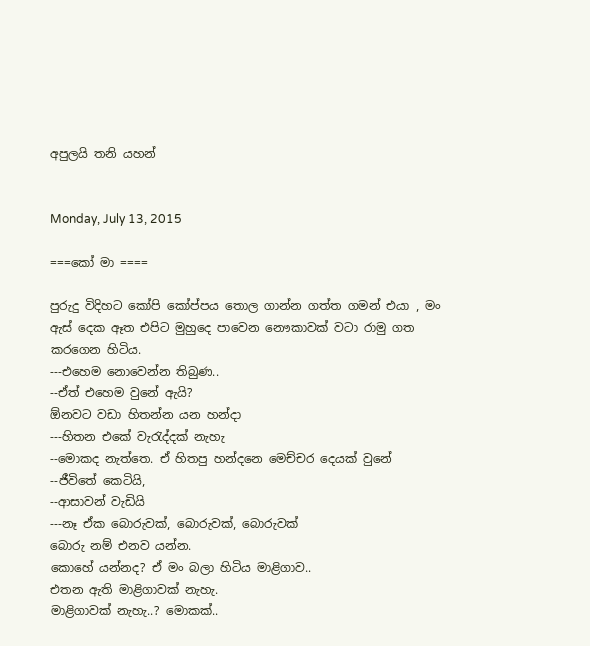අපුලයි තනි යහන්


Monday, July 13, 2015

===කෝ මා ====

පුරුදු විදිහට කෝපි කෝප්පය තොල ගාන්න ගත්ත ගමන් එයා , මං ඇස් දෙක ඈත එපිට මුහුදෙ පාවෙන නෞකාවක් වටා රාමු ගත කරගෙන හිටිය.
---එහෙම නොවෙන්න තිබුණ..
--ඒත් එහෙම වුනේ ඇයි?
ඕනවට වඩා හිතන්න යන හන්දා
---හිතන එකේ වැරැද්දක් නැහැ
--මොකද නැත්තෙ. ඒ හිතපු හන්දනෙ මෙච්චර දෙයක් වුනේ
--ජීවිතේ කෙටියි,
--ආසාවන් වැඩියි
---නෑ ඒක බොරුවක්, බොරුවක්, බොරුවක්
බොරු නම් එනව යන්න.
කොහේ යන්නද? ඒ මං බලා හිටිය මාළිගාව..
එතන ඇති මාළිගාවක් නැහැ.
මාළිගාවක් නැහැ..? මොකක්..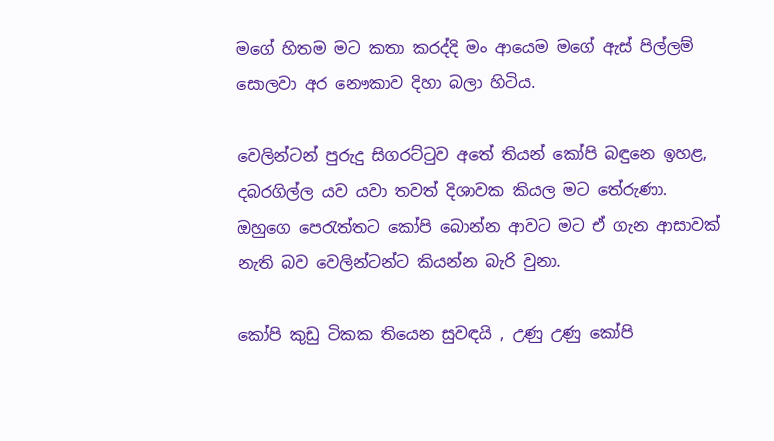මගේ හිතම මට කතා කරද්දි මං ආයෙම මගේ ඇස් පිල්ලම් සොලවා අර නෞකාව දිහා බලා හිටිය.

වෙලින්ටන් පුරුදු සිගරට්ටුව අතේ තියන් කෝපි බඳුනෙ ඉහළ, දබරගිල්ල යව යවා තවත් දිශාවක කියල මට තේරුණා.
ඔහුගෙ පෙරැත්තට කෝපි බොන්න ආවට මට ඒ ගැන ආසාවක් නැති බව වෙලින්ටන්ට කියන්න බැරි වුනා.

කෝපි කුඩු ටිකක තියෙන සුවඳයි , උණු උණු කෝපි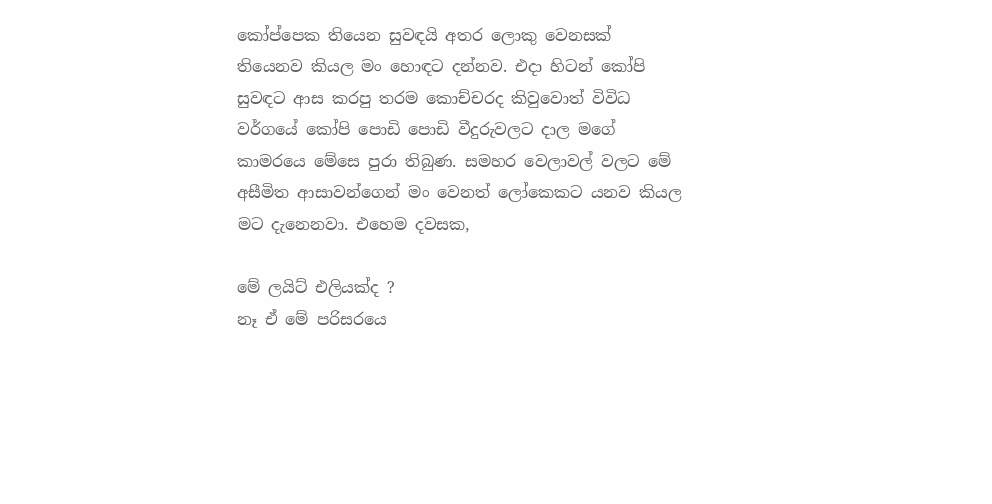කෝප්පෙක තියෙන සුවඳයි අතර ලොකු වෙනසක් තියෙනව කියල මං හොඳට දන්නව. එදා හිටන් කෝපි සුවඳට ආස කරපු තරම කොච්චරද කිවුවොත් විවිධ වර්ගයේ කෝපි පොඩි පොඩි වීදුරුවලට දාල මගේ කාමරයෙ මේසෙ පුරා තිබුණ. සමහර වෙලාවල් වලට මේ අසීමිත ආසාවන්ගෙන් මං වෙනත් ලෝකෙකට යනව කියල මට දැනෙනවා. එහෙම දවසක,

මේ ලයිට් එලියක්ද ?
නෑ ඒ මේ පරිසරයෙ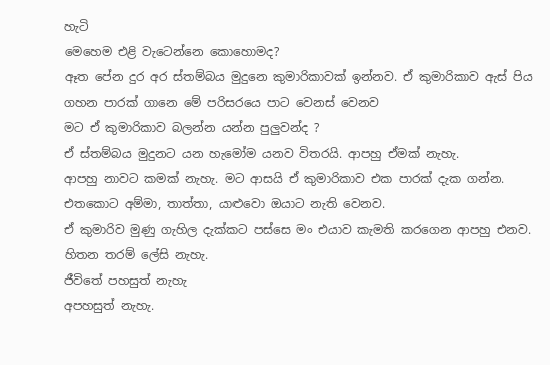හැටි
මෙහෙම එළි වැටෙන්නෙ කොහොමද?
ඈත පේන දුර අර ස්තම්බය මුදුනෙ කුමාරිකාවක් ඉන්නව. ඒ කුමාරිකාව ඇස් පිය ගහන පාරක් ගානෙ මේ පරිසරයෙ පාට වෙනස් වෙනව
මට ඒ කුමාරිකාව බලන්න යන්න පුලුවන්ද ?
ඒ ස්තම්බය මුදුනට යන හැමෝම යනව විතරයි. ආපහු ඒමක් නැහැ.
ආපහු නාවට කමක් නැහැ. මට ආසයි ඒ කුමාරිකාව එක පාරක් දැක ගන්න.
එතකොට අම්මා, තාත්තා, යාළුවො ඔයාට නැති වෙනව.
ඒ කුමාරිව මුණු ගැහිල දැක්කට පස්සෙ මං එයාව කැමති කරගෙන ආපහු එනව.
හිතන තරම් ලේසි නැහැ.
ජීවිතේ පහසුත් නැහැ
අපහසුත් නැහැ.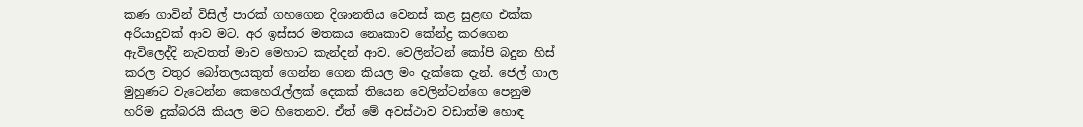කණ ගාවින් විසිල් පාරක් ගහගෙන දිශානතිය වෙනස් කළ සුළඟ එක්ක අරියාදුවක් ආව මට. අර ඉස්සර මතකය නෙෘකාව කේන්ද්‍ර කරගෙන ඇවිලෙද්දි නැවතත් මාව මෙහාට කැන්දන් ආව. වෙලින්ටන් කෝපි බදුන හිස් කරල වතුර බෝතලයකුත් ගෙන්න ගෙන කියල මං දැක්කෙ දැන්. ජෙල් ගාල මුහුණට වැටෙන්න කෙහෙරැල්ලක් දෙකක් තියෙන වෙලින්ටන්ගෙ පෙනුම හරිම දුක්බරයි කියල මට හිතෙනව. ඒත් මේ අවස්ථාව වඩාත්ම හොඳ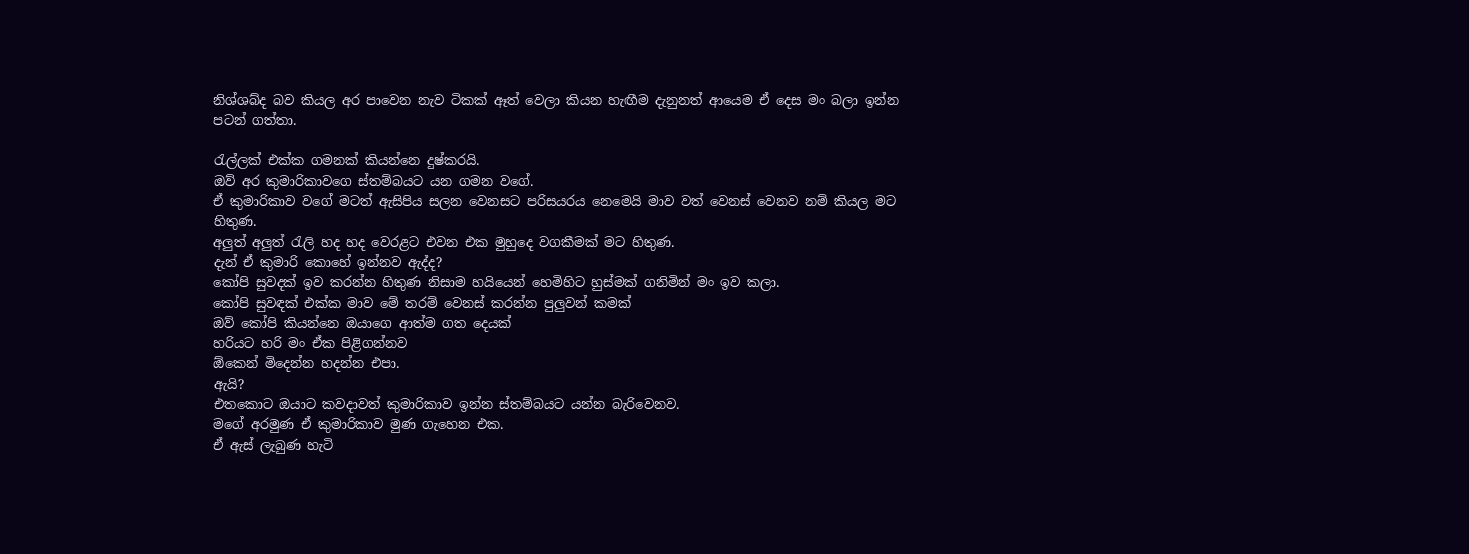නිශ්ශබ්ද බව කියල අර පාවෙන නැව ටිකක් ඈත් වෙලා කියන හැඟීම දැනුනත් ආයෙම ඒ දෙස මං බලා ඉන්න පටන් ගත්තා.

රැල්ලක් එක්ක ගමනක් කියන්නෙ දුෂ්කරයි.
ඔව් අර කුමාරිකාවගෙ ස්තම්බයට යන ගමන වගේ.
ඒ කුමාරිකාව වගේ මටත් ඇසිපිය සලන වෙනසට පරිසයරය නෙමෙයි මාව වත් වෙනස් වෙනව නම් කියල මට හිතුණ.
අලුත් අලුත් රැලි හද හද වෙරළට එවන එක මුහුදෙ වගකීමක් මට හිතුණ.
දැන් ඒ කුමාරි කොහේ ඉන්නව ඇද්ද?
කෝපි සුවදක් ඉව කරන්න හිතුණ නිසාම හයියෙන් හෙමිහිට හුස්මක් ගනිමින් මං ඉව කලා.
කෝපි සුවඳක් එක්ක මාව මේ තරම් වෙනස් කරන්න පුලුවන් කමක්
ඔව් කෝපි කියන්නෙ ඔයාගෙ ආත්ම ගත දෙයක්
හරියට හරි මං ඒක පිළිගන්නව
ඕකෙන් මිදෙන්න හදන්න එපා.
ඇයි?
එතකොට ඔයාට කවදාවත් කුමාරිකාව ඉන්න ස්තම්බයට යන්න බැරිවෙනව.
මගේ අරමුණ ඒ කුමාරිකාව මුණ ගැහෙන එක.
ඒ ඇස් ලැබුණ හැටි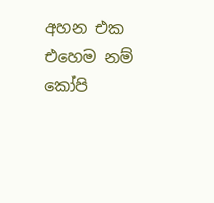අහන එක
එහෙම නම් කෝපි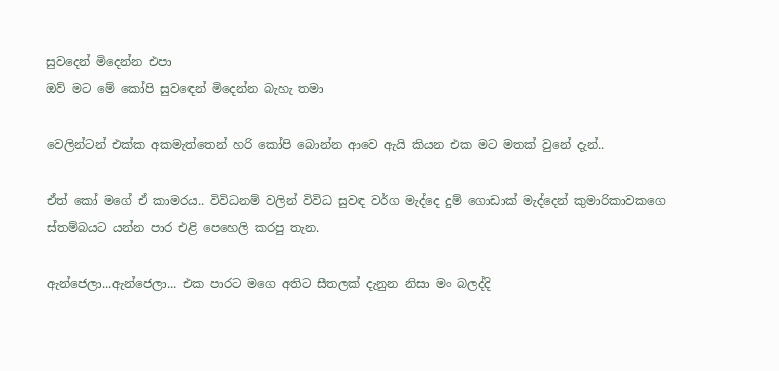සුවදෙන් මිදෙන්න එපා
ඔව් මට මේ කෝපි සුවඳෙන් මිදෙන්න බැහැ තමා

වෙලින්ටන් එක්ක අකමැත්තෙන් හරි කෝපි බොන්න ආවෙ ඇයි කියන එක මට මතක් වුනේ දැන්..

ඒත් කෝ මගේ ඒ කාමරය.. විවිධනම් වලින් විවිධ සුවඳ වර්ග මැද්දෙ දුම් ගොඩාක් මැද්දෙන් කුමාරිකාවකගෙ ස්තම්බයට යන්න පාර එළි පෙහෙලි කරපු තැන.

ඇන්ජෙලා...ඇන්ජෙලා... එක පාරට මගෙ අතිට සීතලක් දැනුන නිසා මං බලද්දි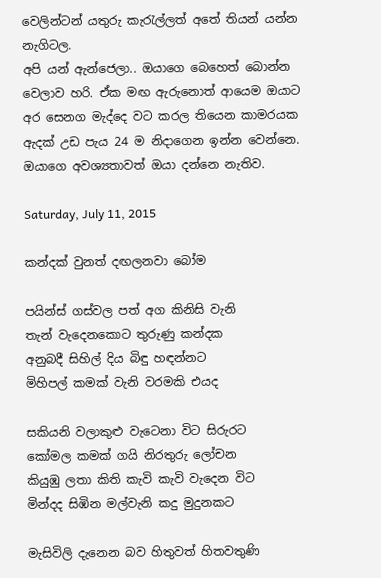වෙලින්ටන් යතුරු කැරැල්ලත් අතේ තියන් යන්න නැගිටල.
අපි යන් ඇන්ජෙලා.. ඔයාගෙ බෙහෙත් බොන්න වෙලාව හරි. ඒක මඟ ඇරුනොත් ආයෙම ඔයාට අර සෙනග මැද්දෙ වට කරල තියෙන කාමරයක ඇදක් උඩ පැය 24 ම නිදාගෙන ඉන්න වෙන්නෙ. ඔයාගෙ අවශ්‍යතාවත් ඔයා දන්නෙ නැතිව.

Saturday, July 11, 2015

කන්දක් වුනත් දඟලනවා බෝම

පයින්ස් ගස්වල පත් අග කිනිසි වැනි
තැන් වැදෙනකොට තුරුණු කන්දක
අනුබදී සිහිල් දිය බිඳු හඳන්නට
මිහිපල් කමක් වැනි වරමකි එයද

සකියනි වලාකුළු වැටෙනා විට සිරුරට
කෝමල කමක් ගයි නිරතුරු ලෝචන
කියුඹු ලතා කිති කැවි කැවි වැදෙන විට
මින්දද සිඹින මල්වැනි කදු මුදුනකට

මැසිවිලි දැනෙන බව හිතුවත් හිතවතුණි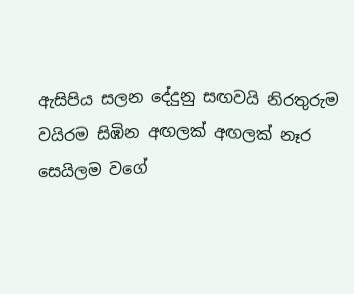ඇසිපිය සලන දේදුනු සඟවයි නිරතුරුම
වයිරම සිඹින අඟලක් අඟලක් නෑර
සෙයිලම වගේ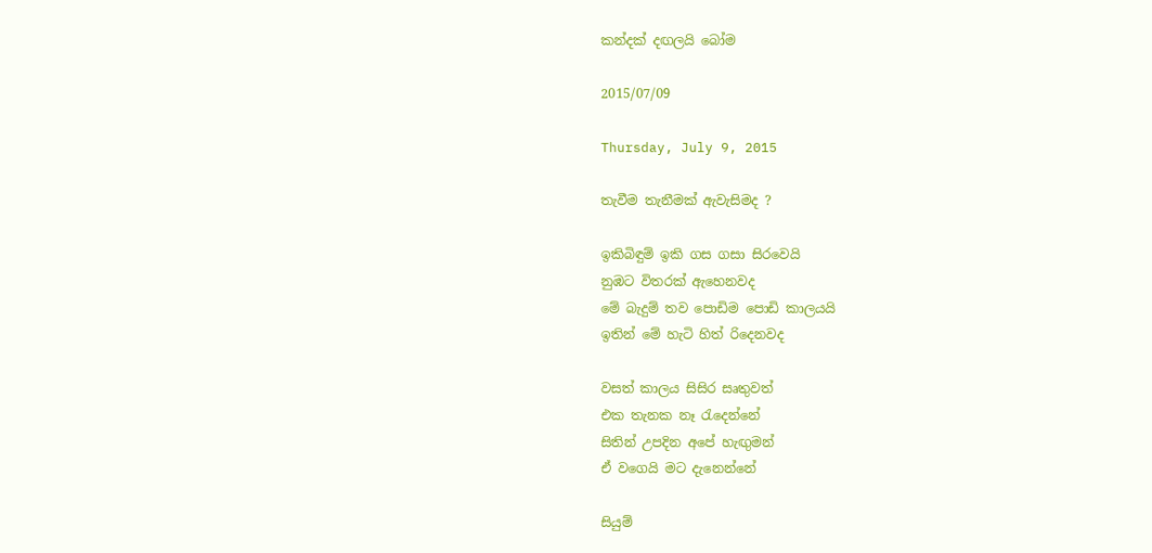කන්දක් දඟලයි බෝම

2015/07/09

Thursday, July 9, 2015

තැවීම තැනීමක් ඇවැසිමද ?

ඉකිබිඳුම් ඉකි ගස ගසා සිරවෙයි
නුඹට විතරක් ඇහෙනවද
මේ බැදුම් තව පොඩිම පොඩි කාලයයි
ඉතින් මේ හැටි හිත් රිදෙනවද

වසත් කාලය සිසිර සෘතුවත්
එක තැනක නෑ රැදෙන්නේ
සිතින් උපදින අපේ හැඟුමන්
ඒ වගෙයි මට දැනෙන්නේ

සියුම්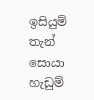ඉසියුම් තැන් සොයා
හැඩුම්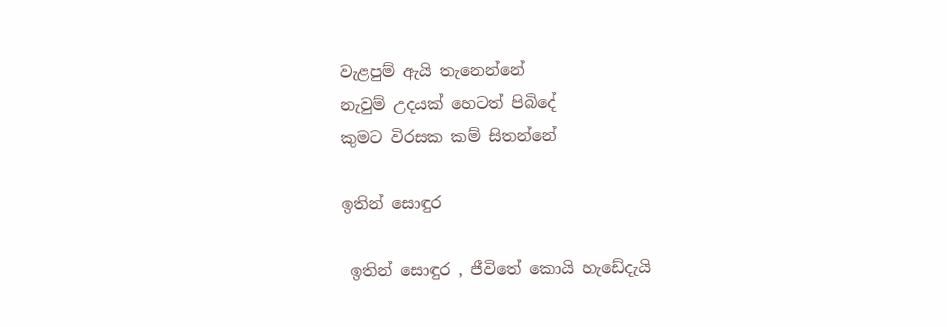වැළපුම් ඇයි තැනෙන්නේ
නැවුම් උදයක් හෙටත් පිබිදේ
කුමට විරසක කම් සිතන්නේ

ඉතින් සොඳුර

 ඉතින් සොඳුර , ජීවිතේ කොයි හැඩේදැයි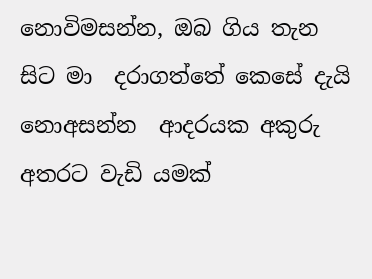නොවිමසන්න, ඔබ ගිය තැන සිට මා  දරාගත්තේ කෙසේ දැයි නොඅසන්න  ආදරයක අකුරු අතරට වැඩි යමක්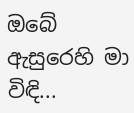ඔබේ ඇසුරෙහි මා විඳි...